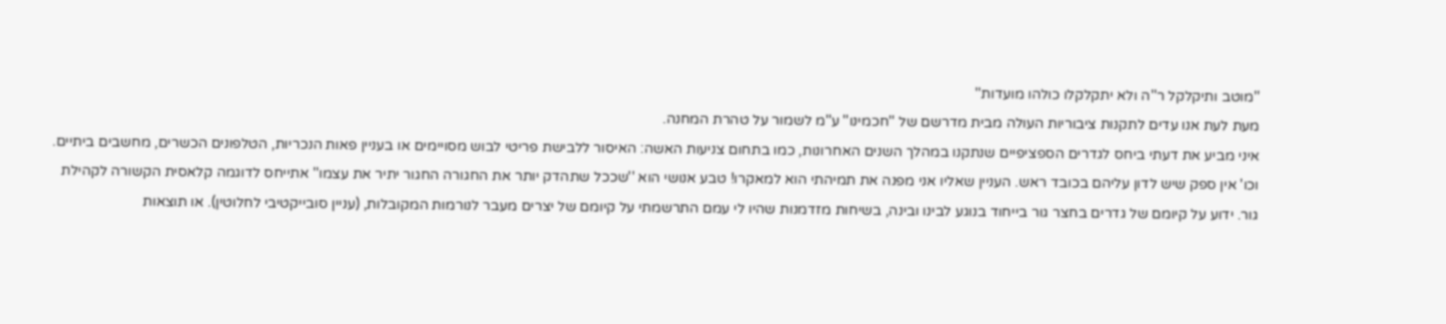''מוטב ותיקלקל ר''ה ולא יתקלקלו כולהו מועדות''
מעת לעת אנו עדים לתקנות ציבוריות העולה מבית מדרשם של ''חכמינו'' ע''מ לשמור על טהרת המחנה.
איני מביע את דעתי ביחס לגדרים הספציפיים שנתקנו במהלך השנים האחרונות, כמו בתחום צניעות האשה: האיסור ללבישת פריטי לבוש מסויימים או בעניין פאות הנכריות, הטלפונים הכשרים, מחשבים ביתיים. וכו' אין ספק שיש לדון עליהם בכובד ראש. העניין שאליו אני מפנה את תמיהתי הוא למאקרו! טבע אנושי הוא ''שככל שתהדק יותר את החגורה החגור יתיר את עצמו'' אתייחס לדוגמה קלאסית הקשורה לקהילת גור. ידוע על קיומם של גדרים בחצר גור בייחוד בנוגע לבינו ובינה, בשיחות מזדמנות שהיו לי עמם התרשמתי על קיומם של יצרים מעבר לנורמות המקובלות, (עניין סובייקטיבי לחלוטין). או תוצאות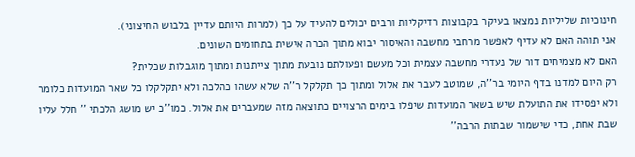חינוכיות שליליות נמצאו בעיקר בקבוצות רדיקליות ורבים יכולים להעיד על כך (למרות היותם עדיין בלבוש החיצוני).
אני תוהה האם לא עדיף לאפשר מרחבי מחשבה והאיסור יבוא מתוך הכרה אישית בתחומים השונים.
האם לא מצמיחים דור של נעדרי מחשבה עצמית וכל מעשם ופעולתם נובעת מתוך צייתנות ומתוך מוגבלות שכלית?
רק היום למדנו בדף היומי בר''ה, שמוטב לעבר את אלול ומתוך כך תקלקל ר''ה שלא עשהו כהלכה ולא יתקלקלו כל שאר המועדות כלומר ולא יפסידו את התועלת שיש בשאר המועדות שיפלו בימים הרצויים כתוצאה מזה שמעברים את אלול. כמו''כ יש מושג הלכתי '' חלל עליו שבת אחת, כדי שישמור שבתות הרבה''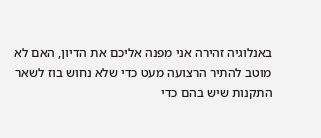באנלוגיה זהירה אני מפנה אליכם את הדיון, האם לא מוטב להתיר הרצועה מעט כדי שלא נחוש בוז לשאר התקנות שיש בהם כדי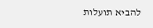להביא תועלות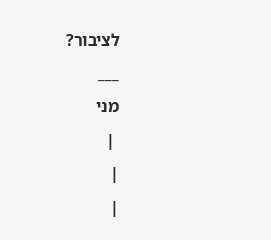לציבור?
___
מני
 |
|
|